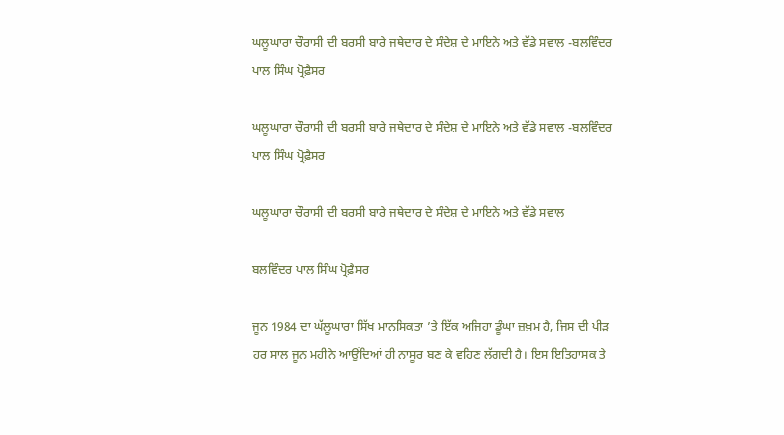ਘਲੂਘਾਰਾ ਚੌਰਾਸੀ ਦੀ ਬਰਸੀ ਬਾਰੇ ਜਥੇਦਾਰ ਦੇ ਸੰਦੇਸ਼ ਦੇ ਮਾਇਨੇ ਅਤੇ ਵੱਡੇ ਸਵਾਲ -ਬਲਵਿੰਦਰ ਪਾਲ ਸਿੰਘ ਪ੍ਰੋਫ਼ੈਸਰ

ਘਲੂਘਾਰਾ ਚੌਰਾਸੀ ਦੀ ਬਰਸੀ ਬਾਰੇ ਜਥੇਦਾਰ ਦੇ ਸੰਦੇਸ਼ ਦੇ ਮਾਇਨੇ ਅਤੇ ਵੱਡੇ ਸਵਾਲ -ਬਲਵਿੰਦਰ ਪਾਲ ਸਿੰਘ ਪ੍ਰੋਫ਼ੈਸਰ

ਘਲੂਘਾਰਾ ਚੌਰਾਸੀ ਦੀ ਬਰਸੀ ਬਾਰੇ ਜਥੇਦਾਰ ਦੇ ਸੰਦੇਸ਼ ਦੇ ਮਾਇਨੇ ਅਤੇ ਵੱਡੇ ਸਵਾਲ

ਬਲਵਿੰਦਰ ਪਾਲ ਸਿੰਘ ਪ੍ਰੋਫ਼ੈਸਰ

ਜੂਨ 1984 ਦਾ ਘੱਲੂਘਾਰਾ ਸਿੱਖ ਮਾਨਸਿਕਤਾ ’ਤੇ ਇੱਕ ਅਜਿਹਾ ਡੂੰਘਾ ਜ਼ਖ਼ਮ ਹੈ, ਜਿਸ ਦੀ ਪੀੜ ਹਰ ਸਾਲ ਜੂਨ ਮਹੀਨੇ ਆਉਂਦਿਆਂ ਹੀ ਨਾਸੂਰ ਬਣ ਕੇ ਵਹਿਣ ਲੱਗਦੀ ਹੈ। ਇਸ ਇਤਿਹਾਸਕ ਤੇ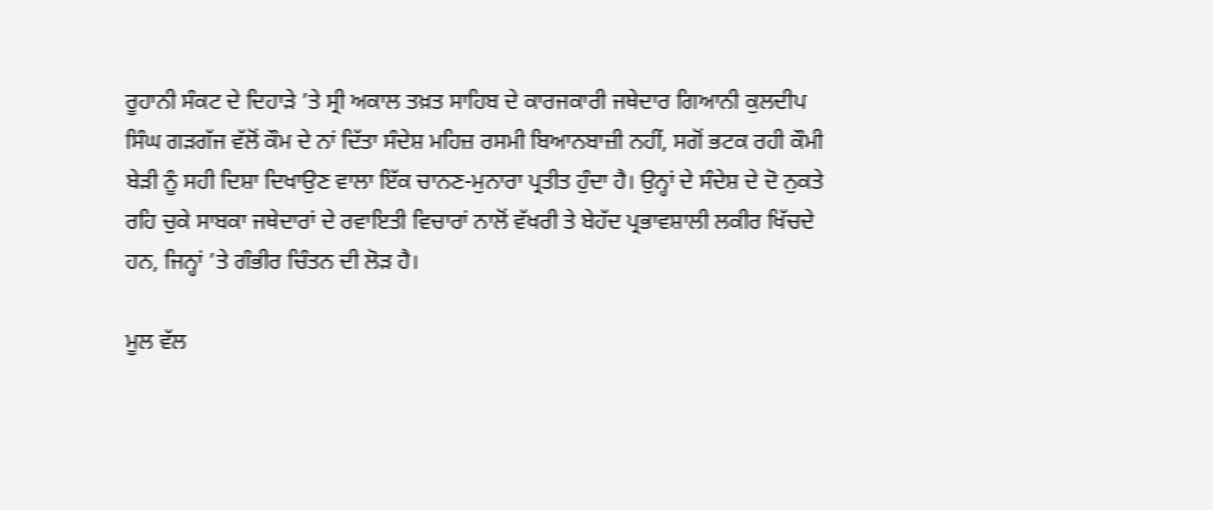ਰੂਹਾਨੀ ਸੰਕਟ ਦੇ ਦਿਹਾੜੇ ’ਤੇ ਸ੍ਰੀ ਅਕਾਲ ਤਖ਼ਤ ਸਾਹਿਬ ਦੇ ਕਾਰਜਕਾਰੀ ਜਥੇਦਾਰ ਗਿਆਨੀ ਕੁਲਦੀਪ ਸਿੰਘ ਗੜਗੱਜ ਵੱਲੋਂ ਕੌਮ ਦੇ ਨਾਂ ਦਿੱਤਾ ਸੰਦੇਸ਼ ਮਹਿਜ਼ ਰਸਮੀ ਬਿਆਨਬਾਜ਼ੀ ਨਹੀਂ, ਸਗੋਂ ਭਟਕ ਰਹੀ ਕੌਮੀ ਬੇੜੀ ਨੂੰ ਸਹੀ ਦਿਸ਼ਾ ਦਿਖਾਉਣ ਵਾਲਾ ਇੱਕ ਚਾਨਣ-ਮੁਨਾਰਾ ਪ੍ਰਤੀਤ ਹੁੰਦਾ ਹੈ। ਉਨ੍ਹਾਂ ਦੇ ਸੰਦੇਸ਼ ਦੇ ਦੋ ਨੁਕਤੇ ਰਹਿ ਚੁਕੇ ਸਾਬਕਾ ਜਥੇਦਾਰਾਂ ਦੇ ਰਵਾਇਤੀ ਵਿਚਾਰਾਂ ਨਾਲੋਂ ਵੱਖਰੀ ਤੇ ਬੇਹੱਦ ਪ੍ਰਭਾਵਸ਼ਾਲੀ ਲਕੀਰ ਖਿੱਚਦੇ ਹਨ, ਜਿਨ੍ਹਾਂ ’ਤੇ ਗੰਭੀਰ ਚਿੰਤਨ ਦੀ ਲੋੜ ਹੈ।

ਮੂਲ ਵੱਲ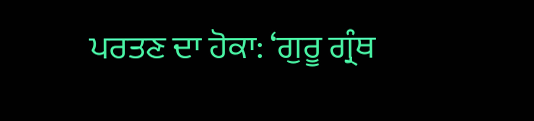ਪਰਤਣ ਦਾ ਹੋਕਾ: ‘ਗੁਰੂ ਗ੍ਰੰਥ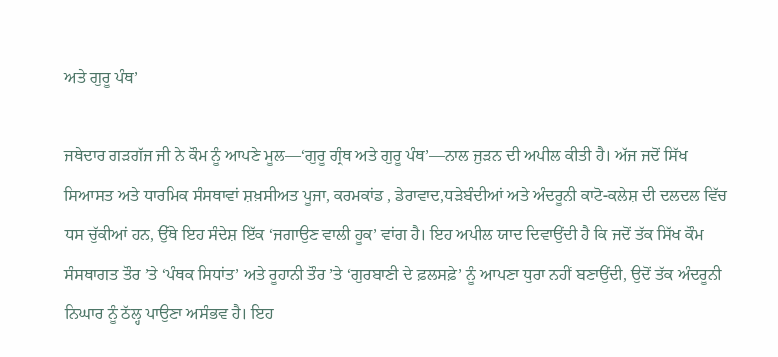ਅਤੇ ਗੁਰੂ ਪੰਥ’

ਜਥੇਦਾਰ ਗੜਗੱਜ ਜੀ ਨੇ ਕੌਮ ਨੂੰ ਆਪਣੇ ਮੂਲ—‘ਗੁਰੂ ਗ੍ਰੰਥ ਅਤੇ ਗੁਰੂ ਪੰਥ’—ਨਾਲ ਜੁੜਨ ਦੀ ਅਪੀਲ ਕੀਤੀ ਹੈ। ਅੱਜ ਜਦੋਂ ਸਿੱਖ ਸਿਆਸਤ ਅਤੇ ਧਾਰਮਿਕ ਸੰਸਥਾਵਾਂ ਸ਼ਖ਼ਸੀਅਤ ਪੂਜਾ, ਕਰਮਕਾਂਡ , ਡੇਰਾਵਾਦ,ਧੜੇਬੰਦੀਆਂ ਅਤੇ ਅੰਦਰੂਨੀ ਕਾਟੋ-ਕਲੇਸ਼ ਦੀ ਦਲਦਲ ਵਿੱਚ ਧਸ ਚੁੱਕੀਆਂ ਹਨ, ਉੱਥੇ ਇਹ ਸੰਦੇਸ਼ ਇੱਕ ‘ਜਗਾਉਣ ਵਾਲੀ ਹੂਕ’ ਵਾਂਗ ਹੈ। ਇਹ ਅਪੀਲ ਯਾਦ ਦਿਵਾਉਂਦੀ ਹੈ ਕਿ ਜਦੋਂ ਤੱਕ ਸਿੱਖ ਕੌਮ ਸੰਸਥਾਗਤ ਤੌਰ ’ਤੇ ‘ਪੰਥਕ ਸਿਧਾਂਤ’ ਅਤੇ ਰੂਹਾਨੀ ਤੌਰ ’ਤੇ ‘ਗੁਰਬਾਣੀ ਦੇ ਫ਼ਲਸਫ਼ੇ’ ਨੂੰ ਆਪਣਾ ਧੁਰਾ ਨਹੀਂ ਬਣਾਉਂਦੀ, ਉਦੋਂ ਤੱਕ ਅੰਦਰੂਨੀ ਨਿਘਾਰ ਨੂੰ ਠੱਲ੍ਹ ਪਾਉਣਾ ਅਸੰਭਵ ਹੈ। ਇਹ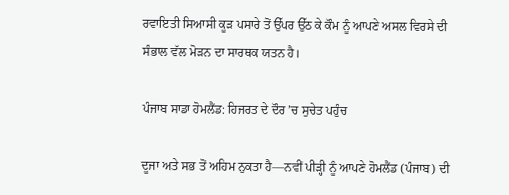ਰਵਾਇਤੀ ਸਿਆਸੀ ਕੂੜ ਪਸਾਰੇ ਤੋਂ ਉੱਪਰ ਉੱਠ ਕੇ ਕੌਮ ਨੂੰ ਆਪਣੇ ਅਸਲ ਵਿਰਸੇ ਦੀ ਸੰਭਾਲ ਵੱਲ ਮੋੜਨ ਦਾ ਸਾਰਥਕ ਯਤਨ ਹੈ।

ਪੰਜਾਬ ਸਾਡਾ ਹੋਮਲੈਂਡ: ਹਿਜਰਤ ਦੇ ਦੌਰ ’ਚ ਸੁਚੇਤ ਪਹੁੰਚ

ਦੂਜਾ ਅਤੇ ਸਭ ਤੋਂ ਅਹਿਮ ਨੁਕਤਾ ਹੈ—ਨਵੀਂ ਪੀੜ੍ਹੀ ਨੂੰ ਆਪਣੇ ਹੋਮਲੈਂਡ (ਪੰਜਾਬ) ਦੀ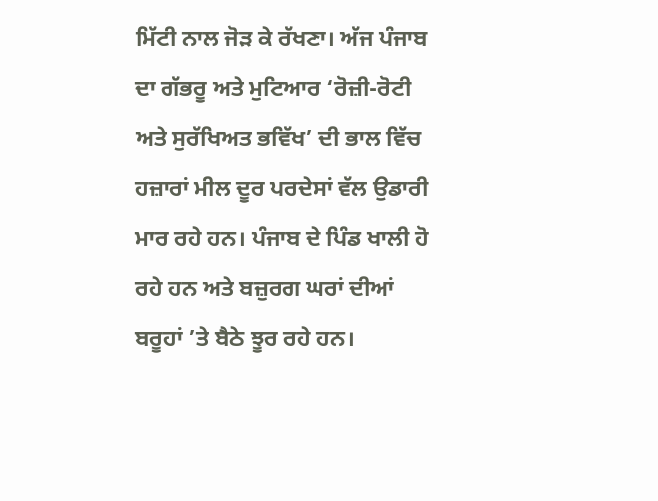ਮਿੱਟੀ ਨਾਲ ਜੋੜ ਕੇ ਰੱਖਣਾ। ਅੱਜ ਪੰਜਾਬ ਦਾ ਗੱਭਰੂ ਅਤੇ ਮੁਟਿਆਰ ‘ਰੋਜ਼ੀ-ਰੋਟੀ ਅਤੇ ਸੁਰੱਖਿਅਤ ਭਵਿੱਖ’ ਦੀ ਭਾਲ ਵਿੱਚ ਹਜ਼ਾਰਾਂ ਮੀਲ ਦੂਰ ਪਰਦੇਸਾਂ ਵੱਲ ਉਡਾਰੀ ਮਾਰ ਰਹੇ ਹਨ। ਪੰਜਾਬ ਦੇ ਪਿੰਡ ਖਾਲੀ ਹੋ ਰਹੇ ਹਨ ਅਤੇ ਬਜ਼ੁਰਗ ਘਰਾਂ ਦੀਆਂ ਬਰੂਹਾਂ ’ਤੇ ਬੈਠੇ ਝੂਰ ਰਹੇ ਹਨ।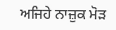ਅਜਿਹੇ ਨਾਜ਼ੁਕ ਮੋੜ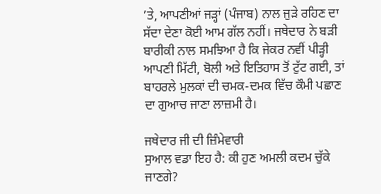’ਤੇ, ਆਪਣੀਆਂ ਜੜ੍ਹਾਂ (ਪੰਜਾਬ) ਨਾਲ ਜੁੜੇ ਰਹਿਣ ਦਾ ਸੱਦਾ ਦੇਣਾ ਕੋਈ ਆਮ ਗੱਲ ਨਹੀਂ। ਜਥੇਦਾਰ ਨੇ ਬੜੀ ਬਾਰੀਕੀ ਨਾਲ ਸਮਝਿਆ ਹੈ ਕਿ ਜੇਕਰ ਨਵੀਂ ਪੀੜ੍ਹੀ ਆਪਣੀ ਮਿੱਟੀ, ਬੋਲੀ ਅਤੇ ਇਤਿਹਾਸ ਤੋਂ ਟੁੱਟ ਗਈ, ਤਾਂ ਬਾਹਰਲੇ ਮੁਲਕਾਂ ਦੀ ਚਮਕ-ਦਮਕ ਵਿੱਚ ਕੌਮੀ ਪਛਾਣ ਦਾ ਗੁਆਚ ਜਾਣਾ ਲਾਜ਼ਮੀ ਹੈ।

ਜਥੇਦਾਰ ਜੀ ਦੀ ਜ਼ਿੰਮੇਵਾਰੀ
ਸੁਆਲ ਵਡਾ ਇਹ ਹੈ: ਕੀ ਹੁਣ ਅਮਲੀ ਕਦਮ ਚੁੱਕੇ ਜਾਣਗੇ?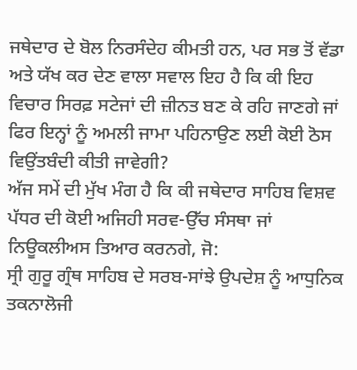ਜਥੇਦਾਰ ਦੇ ਬੋਲ ਨਿਰਸੰਦੇਹ ਕੀਮਤੀ ਹਨ, ਪਰ ਸਭ ਤੋਂ ਵੱਡਾ ਅਤੇ ਯੱਖ ਕਰ ਦੇਣ ਵਾਲਾ ਸਵਾਲ ਇਹ ਹੈ ਕਿ ਕੀ ਇਹ ਵਿਚਾਰ ਸਿਰਫ਼ ਸਟੇਜਾਂ ਦੀ ਜ਼ੀਨਤ ਬਣ ਕੇ ਰਹਿ ਜਾਣਗੇ ਜਾਂ ਫਿਰ ਇਨ੍ਹਾਂ ਨੂੰ ਅਮਲੀ ਜਾਮਾ ਪਹਿਨਾਉਣ ਲਈ ਕੋਈ ਠੋਸ ਵਿਉਂਤਬੰਦੀ ਕੀਤੀ ਜਾਵੇਗੀ?
ਅੱਜ ਸਮੇਂ ਦੀ ਮੁੱਖ ਮੰਗ ਹੈ ਕਿ ਕੀ ਜਥੇਦਾਰ ਸਾਹਿਬ ਵਿਸ਼ਵ ਪੱਧਰ ਦੀ ਕੋਈ ਅਜਿਹੀ ਸਰਵ-ਉੱਚ ਸੰਸਥਾ ਜਾਂ ਨਿਊਕਲੀਅਸ ਤਿਆਰ ਕਰਨਗੇ, ਜੋ:
ਸ੍ਰੀ ਗੁਰੂ ਗ੍ਰੰਥ ਸਾਹਿਬ ਦੇ ਸਰਬ-ਸਾਂਝੇ ਉਪਦੇਸ਼ ਨੂੰ ਆਧੁਨਿਕ ਤਕਨਾਲੋਜੀ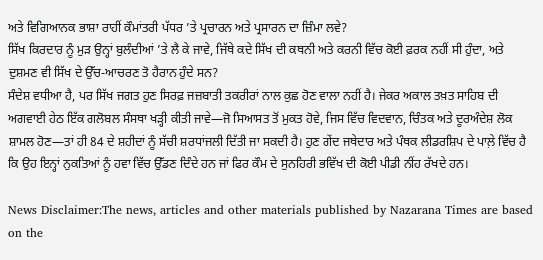ਅਤੇ ਵਿਗਿਆਨਕ ਭਾਸ਼ਾ ਰਾਹੀਂ ਕੌਮਾਂਤਰੀ ਪੱਧਰ ’ਤੇ ਪ੍ਰਚਾਰਨ ਅਤੇ ਪ੍ਰਸਾਰਨ ਦਾ ਜ਼ਿੰਮਾ ਲਵੇ?
ਸਿੱਖ ਕਿਰਦਾਰ ਨੂੰ ਮੁੜ ਉਨ੍ਹਾਂ ਬੁਲੰਦੀਆਂ ’ਤੇ ਲੈ ਕੇ ਜਾਵੇ, ਜਿੱਥੇ ਕਦੇ ਸਿੱਖ ਦੀ ਕਥਨੀ ਅਤੇ ਕਰਨੀ ਵਿੱਚ ਕੋਈ ਫ਼ਰਕ ਨਹੀਂ ਸੀ ਹੁੰਦਾ, ਅਤੇ ਦੁਸ਼ਮਣ ਵੀ ਸਿੱਖ ਦੇ ਉੱਚ-ਆਚਰਣ ਤੋ ਹੈਰਾਨ ਹੁੰਦੇ ਸਨ?
ਸੰਦੇਸ਼ ਵਧੀਆ ਹੈ, ਪਰ ਸਿੱਖ ਜਗਤ ਹੁਣ ਸਿਰਫ਼ ਜਜ਼ਬਾਤੀ ਤਕਰੀਰਾਂ ਨਾਲ ਕੁਛ ਹੋਣ ਵਾਲਾ ਨਹੀਂ ਹੈ। ਜੇਕਰ ਅਕਾਲ ਤਖ਼ਤ ਸਾਹਿਬ ਦੀ ਅਗਵਾਈ ਹੇਠ ਇੱਕ ਗਲੋਬਲ ਸੰਸਥਾ ਖੜ੍ਹੀ ਕੀਤੀ ਜਾਵੇ—ਜੋ ਸਿਆਸਤ ਤੋਂ ਮੁਕਤ ਹੋਵੇ, ਜਿਸ ਵਿੱਚ ਵਿਦਵਾਨ, ਚਿੰਤਕ ਅਤੇ ਦੂਰਅੰਦੇਸ਼ ਲੋਕ ਸ਼ਾਮਲ ਹੋਣ—ਤਾਂ ਹੀ 84 ਦੇ ਸ਼ਹੀਦਾਂ ਨੂੰ ਸੱਚੀ ਸ਼ਰਧਾਂਜਲੀ ਦਿੱਤੀ ਜਾ ਸਕਦੀ ਹੈ। ਹੁਣ ਗੇਂਦ ਜਥੇਦਾਰ ਅਤੇ ਪੰਥਕ ਲੀਡਰਸ਼ਿਪ ਦੇ ਪਾਲ਼ੇ ਵਿੱਚ ਹੈ ਕਿ ਉਹ ਇਨ੍ਹਾਂ ਨੁਕਤਿਆਂ ਨੂੰ ਹਵਾ ਵਿੱਚ ਉੱਡਣ ਦਿੰਦੇ ਹਨ ਜਾਂ ਫਿਰ ਕੌਮ ਦੇ ਸੁਨਹਿਰੀ ਭਵਿੱਖ ਦੀ ਕੋਈ ਪੀਡੀ ਨੀਂਹ ਰੱਖਦੇ ਹਨ।

News Disclaimer:The news, articles and other materials published by Nazarana Times are based on the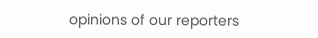opinions of our reporters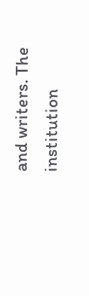and writers. The institution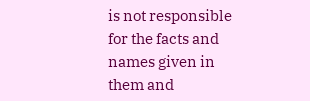is not responsible for the facts and names given in them and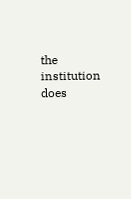the institution does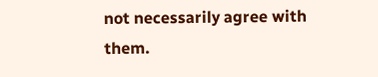not necessarily agree with them.